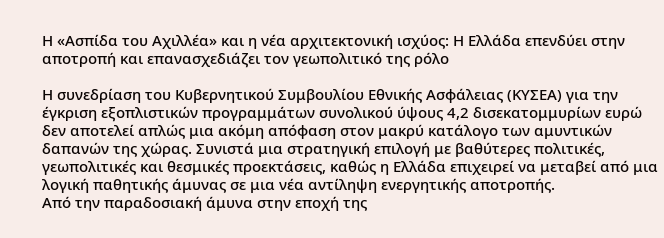Η «Ασπίδα του Αχιλλέα» και η νέα αρχιτεκτονική ισχύος: Η Ελλάδα επενδύει στην αποτροπή και επανασχεδιάζει τον γεωπολιτικό της ρόλο

Η συνεδρίαση του Κυβερνητικού Συμβουλίου Εθνικής Ασφάλειας (ΚΥΣΕΑ) για την έγκριση εξοπλιστικών προγραμμάτων συνολικού ύψους 4,2 δισεκατομμυρίων ευρώ δεν αποτελεί απλώς μια ακόμη απόφαση στον μακρύ κατάλογο των αμυντικών δαπανών της χώρας. Συνιστά μια στρατηγική επιλογή με βαθύτερες πολιτικές, γεωπολιτικές και θεσμικές προεκτάσεις, καθώς η Ελλάδα επιχειρεί να μεταβεί από μια λογική παθητικής άμυνας σε μια νέα αντίληψη ενεργητικής αποτροπής.
Από την παραδοσιακή άμυνα στην εποχή της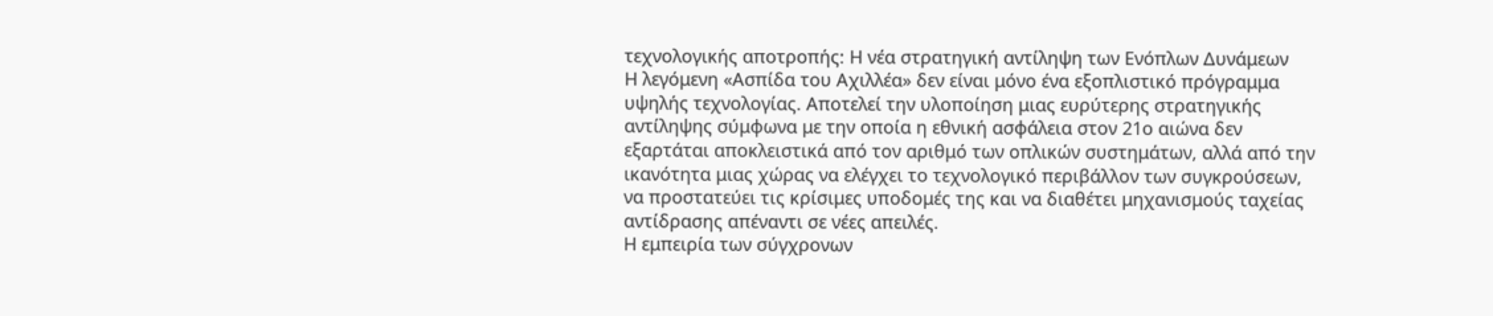τεχνολογικής αποτροπής: Η νέα στρατηγική αντίληψη των Ενόπλων Δυνάμεων
Η λεγόμενη «Ασπίδα του Αχιλλέα» δεν είναι μόνο ένα εξοπλιστικό πρόγραμμα υψηλής τεχνολογίας. Αποτελεί την υλοποίηση μιας ευρύτερης στρατηγικής αντίληψης σύμφωνα με την οποία η εθνική ασφάλεια στον 21ο αιώνα δεν εξαρτάται αποκλειστικά από τον αριθμό των οπλικών συστημάτων, αλλά από την ικανότητα μιας χώρας να ελέγχει το τεχνολογικό περιβάλλον των συγκρούσεων, να προστατεύει τις κρίσιμες υποδομές της και να διαθέτει μηχανισμούς ταχείας αντίδρασης απέναντι σε νέες απειλές.
Η εμπειρία των σύγχρονων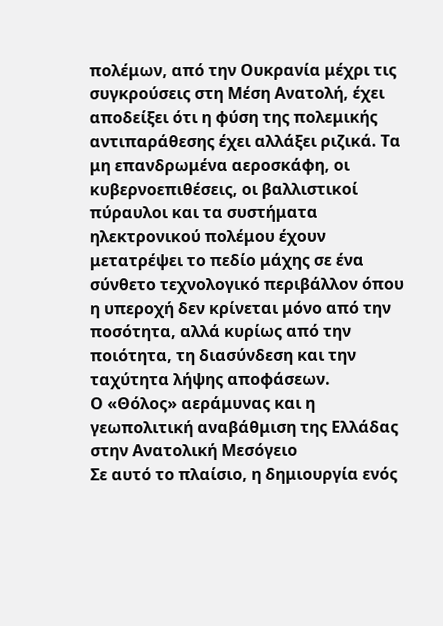πολέμων, από την Ουκρανία μέχρι τις συγκρούσεις στη Μέση Ανατολή, έχει αποδείξει ότι η φύση της πολεμικής αντιπαράθεσης έχει αλλάξει ριζικά. Τα μη επανδρωμένα αεροσκάφη, οι κυβερνοεπιθέσεις, οι βαλλιστικοί πύραυλοι και τα συστήματα ηλεκτρονικού πολέμου έχουν μετατρέψει το πεδίο μάχης σε ένα σύνθετο τεχνολογικό περιβάλλον όπου η υπεροχή δεν κρίνεται μόνο από την ποσότητα, αλλά κυρίως από την ποιότητα, τη διασύνδεση και την ταχύτητα λήψης αποφάσεων.
Ο «Θόλος» αεράμυνας και η γεωπολιτική αναβάθμιση της Ελλάδας στην Ανατολική Μεσόγειο
Σε αυτό το πλαίσιο, η δημιουργία ενός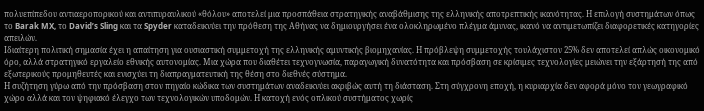πολυεπίπεδου αντιαεροπορικού και αντιπυραυλικού «θόλου» αποτελεί μια προσπάθεια στρατηγικής αναβάθμισης της ελληνικής αποτρεπτικής ικανότητας. Η επιλογή συστημάτων όπως το Barak MX, το David’s Sling και τα Spyder καταδεικνύει την πρόθεση της Αθήνας να δημιουργήσει ένα ολοκληρωμένο πλέγμα άμυνας, ικανό να αντιμετωπίζει διαφορετικές κατηγορίες απειλών.
Ιδιαίτερη πολιτική σημασία έχει η απαίτηση για ουσιαστική συμμετοχή της ελληνικής αμυντικής βιομηχανίας. Η πρόβλεψη συμμετοχής τουλάχιστον 25% δεν αποτελεί απλώς οικονομικό όρο, αλλά στρατηγικό εργαλείο εθνικής αυτονομίας. Μια χώρα που διαθέτει τεχνογνωσία, παραγωγική δυνατότητα και πρόσβαση σε κρίσιμες τεχνολογίες μειώνει την εξάρτησή της από εξωτερικούς προμηθευτές και ενισχύει τη διαπραγματευτική της θέση στο διεθνές σύστημα.
Η συζήτηση γύρω από την πρόσβαση στον πηγαίο κώδικα των συστημάτων αναδεικνύει ακριβώς αυτή τη διάσταση. Στη σύγχρονη εποχή, η κυριαρχία δεν αφορά μόνο τον γεωγραφικό χώρο αλλά και τον ψηφιακό έλεγχο των τεχνολογικών υποδομών. Η κατοχή ενός οπλικού συστήματος χωρίς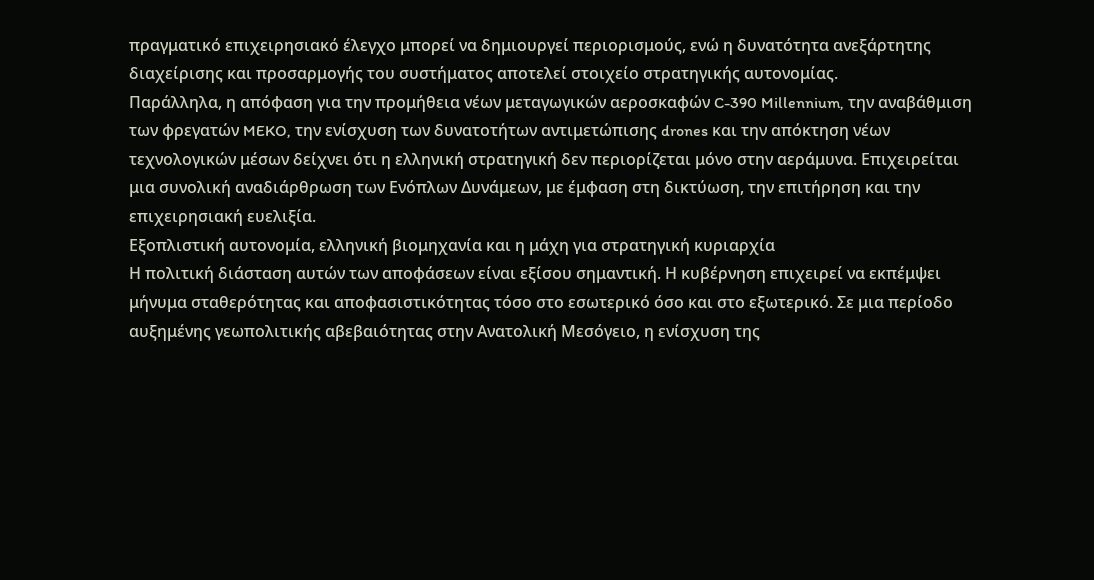πραγματικό επιχειρησιακό έλεγχο μπορεί να δημιουργεί περιορισμούς, ενώ η δυνατότητα ανεξάρτητης διαχείρισης και προσαρμογής του συστήματος αποτελεί στοιχείο στρατηγικής αυτονομίας.
Παράλληλα, η απόφαση για την προμήθεια νέων μεταγωγικών αεροσκαφών C-390 Millennium, την αναβάθμιση των φρεγατών MEKO, την ενίσχυση των δυνατοτήτων αντιμετώπισης drones και την απόκτηση νέων τεχνολογικών μέσων δείχνει ότι η ελληνική στρατηγική δεν περιορίζεται μόνο στην αεράμυνα. Επιχειρείται μια συνολική αναδιάρθρωση των Ενόπλων Δυνάμεων, με έμφαση στη δικτύωση, την επιτήρηση και την επιχειρησιακή ευελιξία.
Εξοπλιστική αυτονομία, ελληνική βιομηχανία και η μάχη για στρατηγική κυριαρχία
Η πολιτική διάσταση αυτών των αποφάσεων είναι εξίσου σημαντική. Η κυβέρνηση επιχειρεί να εκπέμψει μήνυμα σταθερότητας και αποφασιστικότητας τόσο στο εσωτερικό όσο και στο εξωτερικό. Σε μια περίοδο αυξημένης γεωπολιτικής αβεβαιότητας στην Ανατολική Μεσόγειο, η ενίσχυση της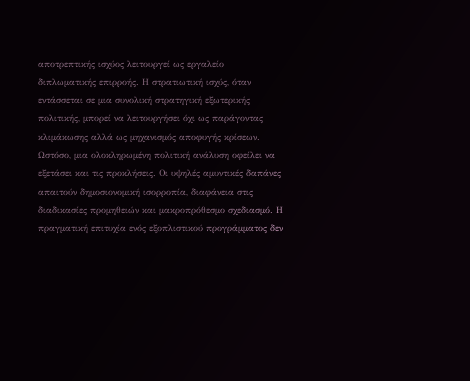αποτρεπτικής ισχύος λειτουργεί ως εργαλείο διπλωματικής επιρροής. Η στρατιωτική ισχύς, όταν εντάσσεται σε μια συνολική στρατηγική εξωτερικής πολιτικής, μπορεί να λειτουργήσει όχι ως παράγοντας κλιμάκωσης αλλά ως μηχανισμός αποφυγής κρίσεων.
Ωστόσο, μια ολοκληρωμένη πολιτική ανάλυση οφείλει να εξετάσει και τις προκλήσεις. Οι υψηλές αμυντικές δαπάνες απαιτούν δημοσιονομική ισορροπία, διαφάνεια στις διαδικασίες προμηθειών και μακροπρόθεσμο σχεδιασμό. Η πραγματική επιτυχία ενός εξοπλιστικού προγράμματος δεν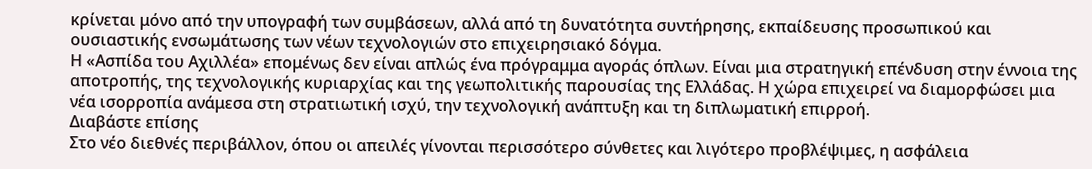κρίνεται μόνο από την υπογραφή των συμβάσεων, αλλά από τη δυνατότητα συντήρησης, εκπαίδευσης προσωπικού και ουσιαστικής ενσωμάτωσης των νέων τεχνολογιών στο επιχειρησιακό δόγμα.
Η «Ασπίδα του Αχιλλέα» επομένως δεν είναι απλώς ένα πρόγραμμα αγοράς όπλων. Είναι μια στρατηγική επένδυση στην έννοια της αποτροπής, της τεχνολογικής κυριαρχίας και της γεωπολιτικής παρουσίας της Ελλάδας. Η χώρα επιχειρεί να διαμορφώσει μια νέα ισορροπία ανάμεσα στη στρατιωτική ισχύ, την τεχνολογική ανάπτυξη και τη διπλωματική επιρροή.
Διαβάστε επίσης
Στο νέο διεθνές περιβάλλον, όπου οι απειλές γίνονται περισσότερο σύνθετες και λιγότερο προβλέψιμες, η ασφάλεια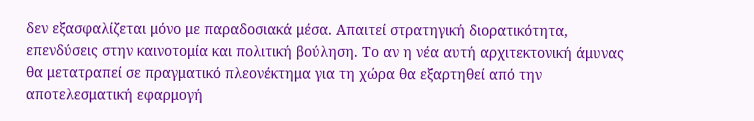δεν εξασφαλίζεται μόνο με παραδοσιακά μέσα. Απαιτεί στρατηγική διορατικότητα, επενδύσεις στην καινοτομία και πολιτική βούληση. Το αν η νέα αυτή αρχιτεκτονική άμυνας θα μετατραπεί σε πραγματικό πλεονέκτημα για τη χώρα θα εξαρτηθεί από την αποτελεσματική εφαρμογή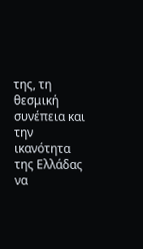της, τη θεσμική συνέπεια και την ικανότητα της Ελλάδας να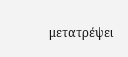μετατρέψει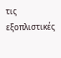τις εξοπλιστικές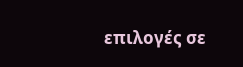επιλογές σε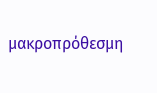μακροπρόθεσμη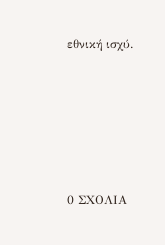εθνική ισχύ.






0 ΣΧΟΛΙΑ